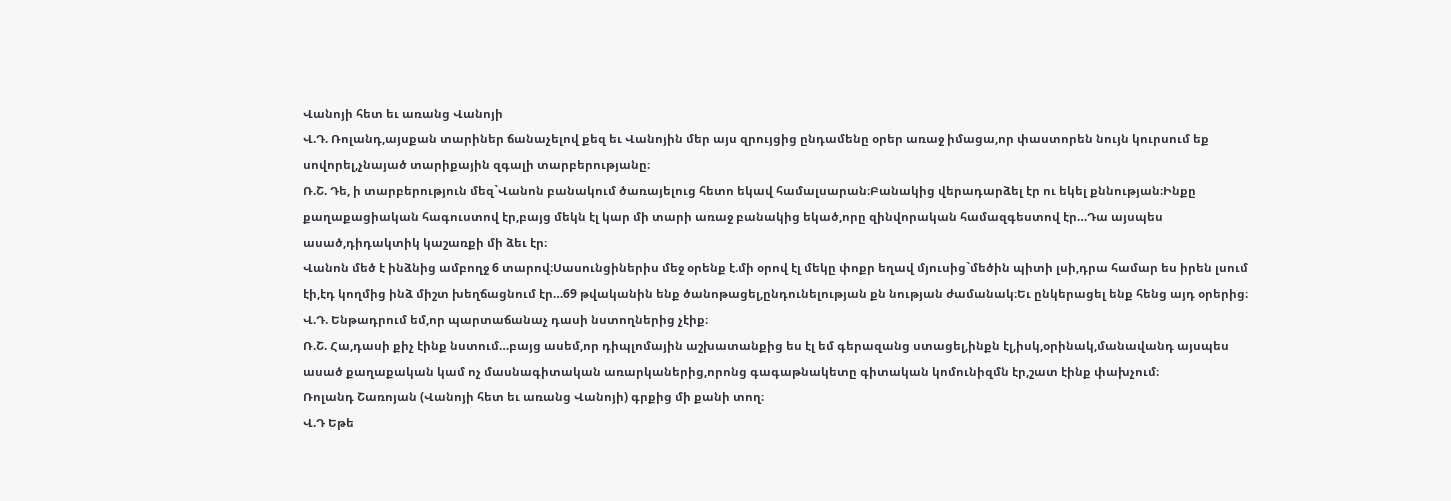Վանոյի հետ եւ առանց Վանոյի
Վ.Դ. Ռոլանդ,այսքան տարիներ ճանաչելով քեզ եւ Վանոյին մեր այս զրույցից ընդամենը օրեր առաջ իմացա,որ փաստորեն նույն կուրսում եք սովորել,չնայած տարիքային զգալի տարբերությանը։
Ռ.Շ. Դե, ի տարբերություն մեզ`Վանոն բանակում ծառայելուց հետո եկավ համալսարան։Բանակից վերադարձել էր ու եկել քննության։Ինքը քաղաքացիական հագուստով էր,բայց մեկն էլ կար մի տարի առաջ բանակից եկած,որը զինվորական համազգեստով էր…Դա այսպես ասած,դիդակտիկ կաշառքի մի ձեւ էր։
Վանոն մեծ է ինձնից ամբողջ 6 տարով։Սասունցիներիս մեջ օրենք է.մի օրով էլ մեկը փոքր եղավ մյուսից`մեծին պիտի լսի,դրա համար ես իրեն լսում էի,էդ կողմից ինձ միշտ խեղճացնում էր…69 թվականին ենք ծանոթացել,ընդունելության քն նության ժամանակ։Եւ ընկերացել ենք հենց այդ օրերից։
Վ.Դ. Ենթադրում եմ,որ պարտաճանաչ դասի նստողներից չէիք։
Ռ.Շ. Հա,դասի քիչ էինք նստում…բայց ասեմ,որ դիպլոմային աշխատանքից ես էլ եմ գերազանց ստացել,ինքն էլ,իսկ,օրինակ,մանավանդ այսպես ասած քաղաքական կամ ոչ մասնագիտական առարկաներից,որոնց գագաթնակետը գիտական կոմունիզմն էր,շատ էինք փախչում։
Ռոլանդ Շառոյան (Վանոյի հետ եւ առանց Վանոյի) գրքից մի քանի տող։
Վ.Դ Եթե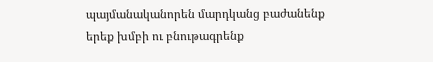պայմանականորեն մարդկանց բաժանենք երեք խմբի ու բնութագրենք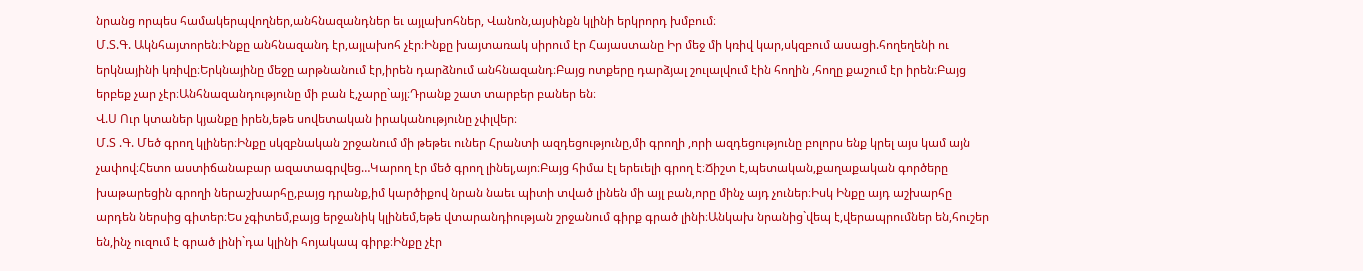նրանց որպես համակերպվողներ,անհնազանդներ եւ այլախոհներ, Վանոն,այսինքն կլինի երկրորդ խմբում։
Մ.Տ.Գ. Ակնհայտորեն։Ինքը անհնազանդ էր,այլախոհ չէր։Ինքը խայտառակ սիրում էր Հայաստանը Իր մեջ մի կռիվ կար,սկզբում ասացի.հողեղենի ու երկնայինի կռիվը։Երկնայինը մեջը արթնանում էր,իրեն դարձնում անհնազանդ։Բայց ոտքերը դարձյալ շուլալվում էին հողին ,հողը քաշում էր իրեն։Բայց երբեք չար չէր։Անհնազանդությունը մի բան է,չարը`այլ։Դրանք շատ տարբեր բաներ են։
Վ.Ս Ուր կտաներ կյանքը իրեն,եթե սովետական իրականությունը չփլվեր։
Մ.Տ .Գ. Մեծ գրող կլիներ։Ինքը սկզբնական շրջանում մի թեթեւ ուներ Հրանտի ազդեցությունը,մի գրողի ,որի ազդեցությունը բոլորս ենք կրել այս կամ այն չափով։Հետո աստիճանաբար ազատագրվեց…Կարող էր մեծ գրող լինել,այո։Բայց հիմա էլ երեւելի գրող է։Ճիշտ է,պետական,քաղաքական գործերը խաթարեցին գրողի ներաշխարհը,բայց դրանք,իմ կարծիքով նրան նաեւ պիտի տված լինեն մի այլ բան,որը մինչ այդ չուներ։Իսկ Ինքը այդ աշխարհը արդեն ներսից գիտեր։Ես չգիտեմ,բայց երջանիկ կլինեմ,եթե վտարանդիության շրջանում գիրք գրած լինի։Անկախ նրանից`վեպ է,վերապրումներ են,հուշեր են,ինչ ուզում է գրած լինի`դա կլինի հոյակապ գիրք։Ինքը չէր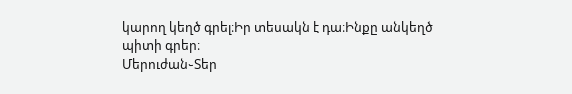կարող կեղծ գրել։Իր տեսակն է դա։Ինքը անկեղծ պիտի գրեր։
Մերուժան֊Տեր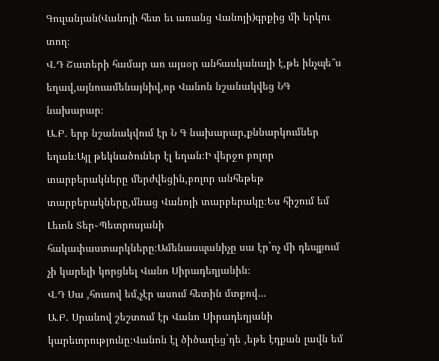Գուլանյան(Վանոյի հետ եւ առանց Վանոյի)գրքից մի երկու տող։
Վ.Դ Շատերի համար առ այսօր անհասկանալի է,թե ինչպե՞ս եղավ,այնուամենայնիվ,որ Վանոն նշանակվեց ՆԳ նախարար։
Ա.Բ. երբ նշանակվում էր Ն Գ նախարար,քննարկումներ եղան։Այլ թեկնածուներ էլ եղան։Ի վերջո բոլոր տարբերակները մերժվեցին,բոլոր անհեթեթ տարբերակները,մնաց Վանոյի տարբերակը։Ես հիշում եմ Լեւոն Տեր֊Պետրոսյանի հակափաստարկները։Ամենասպանիչը սա էր`ոչ մի դեպքում չի կարելի կորցնել Վանո Սիրադեղյանին։
Վ.Դ Սա ,հուսով եմ,չէր ասում հետին մտքով…
Ա.Բ. Սրանով շեշտում էր Վանո Սիրադեղյանի կարեւորությունը։Վանոն էլ ծիծաղեց`դե ,եթե էդքան լավն եմ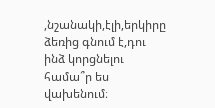,նշանակի,էլի,երկիրը ձեռից գնում է,դու ինձ կորցնելու համա՞ր ես վախենում։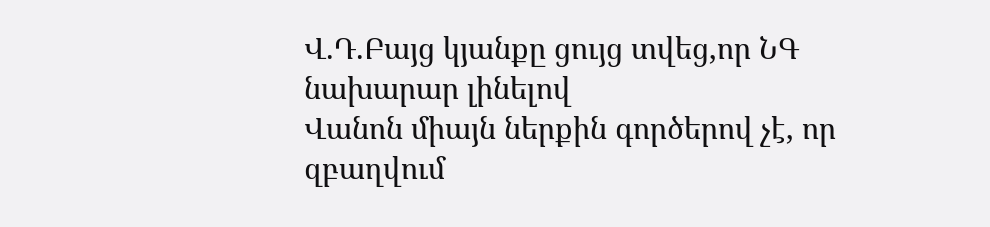Վ.Դ.Բայց կյանքը ցույց տվեց,որ ՆԳ նախարար լինելով
Վանոն միայն ներքին գործերով չէ, որ զբաղվում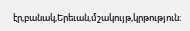էր,բանակ,Երեւան,մշակույթ,կրթություն։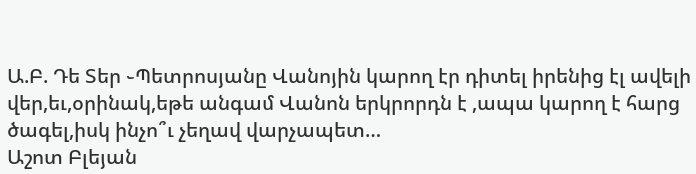Ա.Բ. Դե Տեր ֊Պետրոսյանը Վանոյին կարող էր դիտել իրենից էլ ավելի վեր,եւ,օրինակ,եթե անգամ Վանոն երկրորդն է ,ապա կարող է հարց ծագել,իսկ ինչո՞ւ չեղավ վարչապետ…
Աշոտ Բլեյան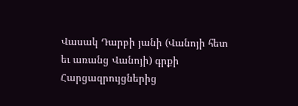Վասակ Դարբի յանի (Վանոյի հետ եւ առանց Վանոյի) գրքի Հարցազրույցներից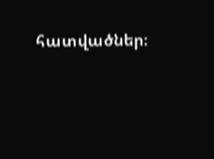հատվածներ։